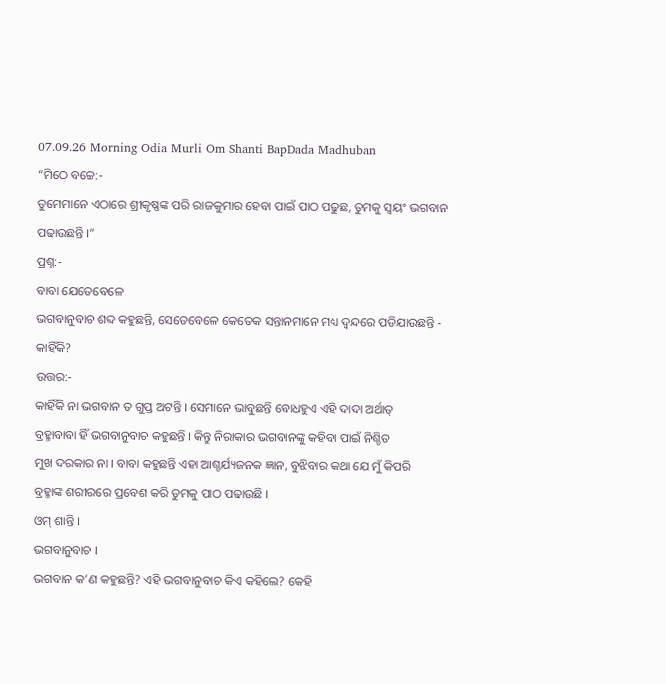07.09.26 Morning Odia Murli Om Shanti BapDada Madhuban
“ମିଠେ ବଚ୍ଚେ:-
ତୁମେମାନେ ଏଠାରେ ଶ୍ରୀକୃଷ୍ଣଙ୍କ ପରି ରାଜକୁମାର ହେବା ପାଇଁ ପାଠ ପଢୁଛ, ତୁମକୁ ସ୍ୱୟଂ ଭଗବାନ
ପଢାଉଛନ୍ତି ।”
ପ୍ରଶ୍ନ:-
ବାବା ଯେତେବେଳେ
ଭଗବାନୁବାଚ ଶବ୍ଦ କହୁଛନ୍ତି, ସେତେବେଳେ କେତେକ ସନ୍ତାନମାନେ ମଧ୍ୟ ଦ୍ୱନ୍ଦରେ ପଡିଯାଉଛନ୍ତି -
କାହିଁକି?
ଉତ୍ତର:-
କାହିଁକି ନା ଭଗବାନ ତ ଗୁପ୍ତ ଅଟନ୍ତି । ସେମାନେ ଭାବୁଛନ୍ତି ବୋଧହୁଏ ଏହି ଦାଦା ଅର୍ଥାତ୍
ବ୍ରହ୍ମାବାବା ହିଁ ଭଗବାନୁବାଚ କହୁଛନ୍ତି । କିନ୍ତୁ ନିରାକାର ଭଗବାନଙ୍କୁ କହିବା ପାଇଁ ନିଶ୍ଚିତ
ମୁଖ ଦରକାର ନା । ବାବା କହୁଛନ୍ତି ଏହା ଆଶ୍ଚର୍ଯ୍ୟଜନକ ଜ୍ଞାନ, ବୁଝିବାର କଥା ଯେ ମୁଁ କିପରି
ବ୍ରହ୍ମାଙ୍କ ଶରୀରରେ ପ୍ରବେଶ କରି ତୁମକୁ ପାଠ ପଢାଉଛି ।
ଓମ୍ ଶାନ୍ତି ।
ଭଗବାନୁବାଚ ।
ଭଗବାନ କ’ଣ କହୁଛନ୍ତି? ଏହି ଭଗବାନୁବାଚ କିଏ କହିଲେ? କେହି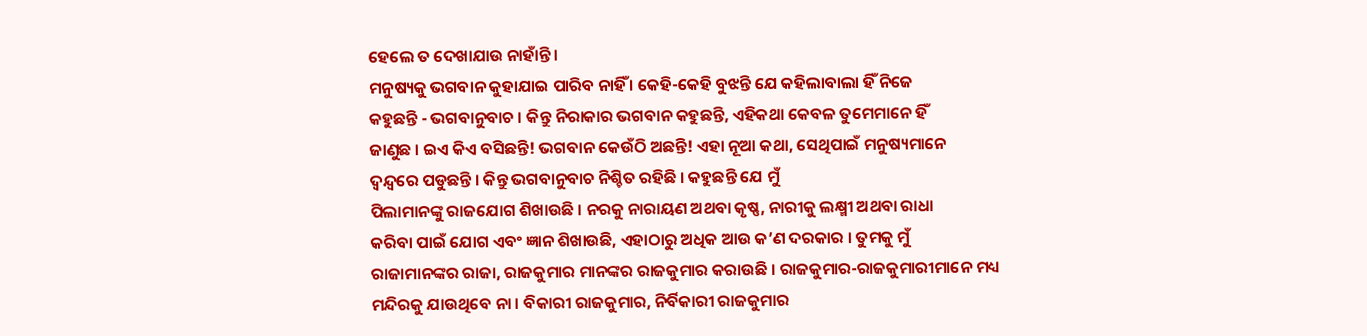ହେଲେ ତ ଦେଖାଯାଉ ନାହାଁନ୍ତି ।
ମନୁଷ୍ୟକୁ ଭଗବାନ କୁହାଯାଇ ପାରିବ ନାହିଁ । କେହି-କେହି ବୁଝନ୍ତି ଯେ କହିଲାବାଲା ହିଁ ନିଜେ
କହୁଛନ୍ତି - ଭଗବାନୁବାଚ । କିନ୍ତୁ ନିରାକାର ଭଗବାନ କହୁଛନ୍ତି, ଏହିକଥା କେବଳ ତୁମେମାନେ ହିଁ
ଜାଣୁଛ । ଇଏ କିଏ ବସିଛନ୍ତି! ଭଗବାନ କେଉଁଠି ଅଛନ୍ତି! ଏହା ନୂଆ କଥା, ସେଥିପାଇଁ ମନୁଷ୍ୟମାନେ
ଦ୍ୱନ୍ଦ୍ୱରେ ପଡୁଛନ୍ତି । କିନ୍ତୁ ଭଗବାନୁବାଚ ନିଶ୍ଚିତ ରହିଛି । କହୁଛନ୍ତି ଯେ ମୁଁ
ପିଲାମାନଙ୍କୁ ରାଜଯୋଗ ଶିଖାଉଛି । ନରକୁ ନାରାୟଣ ଅଥବା କୃଷ୍ଣ, ନାରୀକୁ ଲକ୍ଷ୍ମୀ ଅଥବା ରାଧା
କରିବା ପାଇଁ ଯୋଗ ଏବଂ ଜ୍ଞାନ ଶିଖାଉଛି, ଏହାଠାରୁ ଅଧିକ ଆଉ କ’ଣ ଦରକାର । ତୁମକୁ ମୁଁ
ରାଜାମାନଙ୍କର ରାଜା, ରାଜକୁମାର ମାନଙ୍କର ରାଜକୁମାର କରାଉଛି । ରାଜକୁମାର-ରାଜକୁମାରୀମାନେ ମଧ୍ୟ
ମନ୍ଦିରକୁ ଯାଉଥିବେ ନା । ବିକାରୀ ରାଜକୁମାର, ନିର୍ବିକାରୀ ରାଜକୁମାର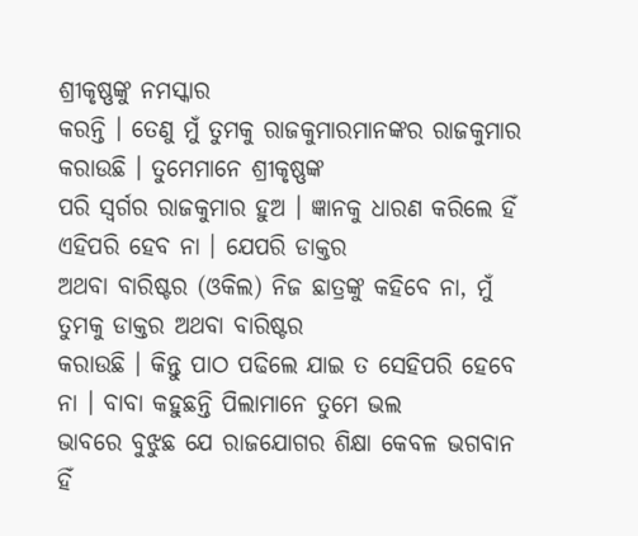ଶ୍ରୀକୃଷ୍ଣଙ୍କୁ ନମସ୍କାର
କରନ୍ତି । ତେଣୁ ମୁଁ ତୁମକୁ ରାଜକୁମାରମାନଙ୍କର ରାଜକୁମାର କରାଉଛି । ତୁମେମାନେ ଶ୍ରୀକୃଷ୍ଣଙ୍କ
ପରି ସ୍ୱର୍ଗର ରାଜକୁମାର ହୁଅ । ଜ୍ଞାନକୁ ଧାରଣ କରିଲେ ହିଁ ଏହିପରି ହେବ ନା । ଯେପରି ଡାକ୍ତର
ଅଥବା ବାରିଷ୍ଟର (ଓକିଲ) ନିଜ ଛାତ୍ରଙ୍କୁ କହିବେ ନା, ମୁଁ ତୁମକୁ ଡାକ୍ତର ଅଥବା ବାରିଷ୍ଟର
କରାଉଛି । କିନ୍ତୁ ପାଠ ପଢିଲେ ଯାଇ ତ ସେହିପରି ହେବେ ନା । ବାବା କହୁଛନ୍ତି ପିଲାମାନେ ତୁମେ ଭଲ
ଭାବରେ ବୁଝୁଛ ଯେ ରାଜଯୋଗର ଶିକ୍ଷା କେବଳ ଭଗବାନ ହିଁ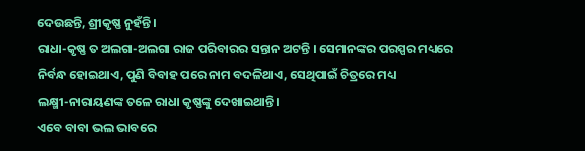ଦେଉଛନ୍ତି, ଶ୍ରୀକୃଷ୍ଣ ନୁହଁନ୍ତି ।
ରାଧା-କୃଷ୍ଣ ତ ଅଲଗା-ଅଲଗା ରାଜ ପରିବାରର ସନ୍ତାନ ଅଟନ୍ତି । ସେମାନଙ୍କର ପରସ୍ପର ମଧ୍ୟରେ
ନିର୍ବନ୍ଧ ହୋଇଥାଏ, ପୁଣି ବିବାହ ପରେ ନାମ ବଦଳିଥାଏ, ସେଥିପାଇଁ ଚିତ୍ରରେ ମଧ୍ୟ
ଲକ୍ଷ୍ମୀ-ନାରାୟଣଙ୍କ ତଳେ ରାଧା କୃଷ୍ଣଙ୍କୁ ଦେଖାଇଥାନ୍ତି ।
ଏବେ ବାବା ଭଲ ଭାବରେ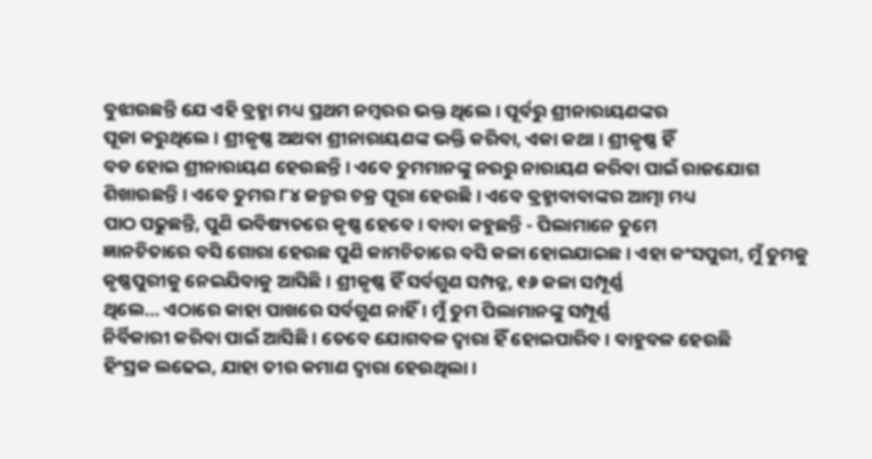ବୁଝାଉଛନ୍ତି ଯେ ଏହି ବ୍ରହ୍ମା ମଧ୍ୟ ପ୍ରଥମ ନମ୍ବରର ଭକ୍ତ ଥିଲେ । ପୂର୍ବରୁ ଶ୍ରୀନାରାୟଣଙ୍କର
ପୂଜା କରୁଥିଲେ । ଶ୍ରୀକୃଷ୍ଣ ଅଥବା ଶ୍ରୀନାରାୟଣଙ୍କ ଭକ୍ତି କରିବା, ଏକା କଥା । ଶ୍ରୀକୃଷ୍ଣ ହିଁ
ବଡ ହୋଇ ଶ୍ରୀନାରାୟଣ ହେଉଛନ୍ତି । ଏବେ ତୁମମାନଙ୍କୁ ନରରୁ ନାରାୟଣ କରିବା ପାଇଁ ରାଜଯୋଗ
ଶିଖାଉଛନ୍ତି । ଏବେ ତୁମର ୮୪ ଜନ୍ମର ଚକ୍ର ପୂରା ହେଉଛି । ଏବେ ବ୍ରହ୍ମାବାବାଙ୍କର ଆତ୍ମା ମଧ୍ୟ
ପାଠ ପଢୁଛନ୍ତି, ପୁଣି ଭବିଷ୍ୟତରେ କୃଷ୍ଣ ହେବେ । ବାବା କହୁଛନ୍ତି - ପିଲାମାନେ ତୁମେ
ଜ୍ଞାନଚିତାରେ ବସି ଗୋରା ହେଉଛ ପୁଣି କାମଚିତାରେ ବସି କଳା ହୋଇଯାଇଛ । ଏହା କଂସପୁରୀ, ମୁଁ ତୁମକୁ
କୃଷ୍ଣପୁରୀକୁ ନେଇଯିବାକୁ ଆସିଛି । ଶ୍ରୀକୃଷ୍ଣ ହିଁ ସର୍ବଗୁଣ ସମ୍ପନ୍ନ, ୧୬ କଳା ସମ୍ପୂର୍ଣ୍ଣ
ଥିଲେ... ଏଠାରେ କାହା ପାଖରେ ସର୍ବଗୁଣ ନାହିଁ । ମୁଁ ତୁମ ପିଲାମାନଙ୍କୁ ସମ୍ପୂର୍ଣ୍ଣ
ନିର୍ବିକାରୀ କରିବା ପାଇଁ ଆସିଛି । ତେବେ ଯୋଗବଳ ଦ୍ୱାରା ହିଁ ହୋଇପାରିବ । ବାହୁବଳ ହେଉଛି
ହିଂସ୍ରକ ଲଢେଇ, ଯାହା ତୀର କମାଣ ଦ୍ୱାରା ହେଉଥିଲା ।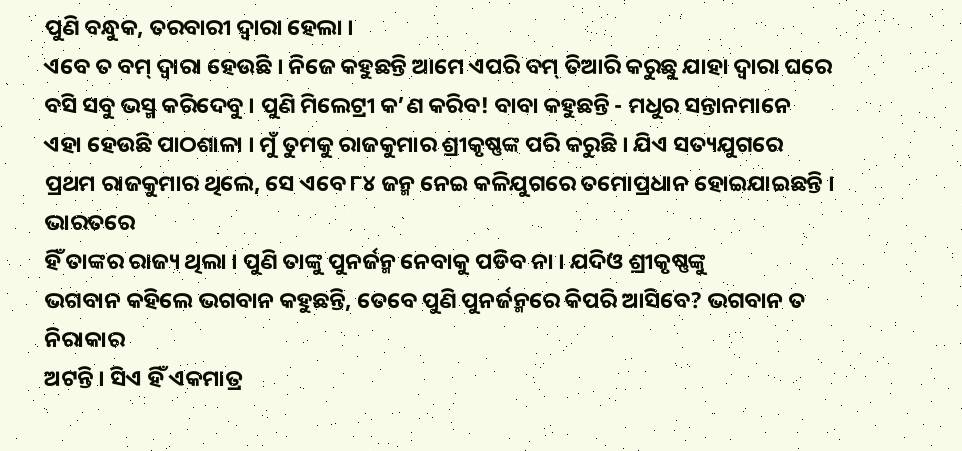ପୁଣି ବନ୍ଧୁକ, ତରବାରୀ ଦ୍ୱାରା ହେଲା ।
ଏବେ ତ ବମ୍ ଦ୍ୱାରା ହେଉଛି । ନିଜେ କହୁଛନ୍ତି ଆମେ ଏପରି ବମ୍ ତିଆରି କରୁଛୁ ଯାହା ଦ୍ୱାରା ଘରେ
ବସି ସବୁ ଭସ୍ମ କରିଦେବୁ । ପୁଣି ମିଲେଟ୍ରୀ କ’ଣ କରିବ! ବାବା କହୁଛନ୍ତି - ମଧୁର ସନ୍ତାନମାନେ
ଏହା ହେଉଛି ପାଠଶାଳା । ମୁଁ ତୁମକୁ ରାଜକୁମାର ଶ୍ରୀକୃଷ୍ଣଙ୍କ ପରି କରୁଛି । ଯିଏ ସତ୍ୟଯୁଗରେ
ପ୍ରଥମ ରାଜକୁମାର ଥିଲେ, ସେ ଏବେ ୮୪ ଜନ୍ମ ନେଇ କଳିଯୁଗରେ ତମୋପ୍ରଧାନ ହୋଇଯାଇଛନ୍ତି । ଭାରତରେ
ହିଁ ତାଙ୍କର ରାଜ୍ୟ ଥିଲା । ପୁଣି ତାଙ୍କୁ ପୁନର୍ଜନ୍ମ ନେବାକୁ ପଡିବ ନା । ଯଦିଓ ଶ୍ରୀକୃଷ୍ଣଙ୍କୁ
ଭଗବାନ କହିଲେ ଭଗବାନ କହୁଛନ୍ତି, ତେବେ ପୁଣି ପୁନର୍ଜନ୍ମରେ କିପରି ଆସିବେ? ଭଗବାନ ତ ନିରାକାର
ଅଟନ୍ତି । ସିଏ ହିଁ ଏକମାତ୍ର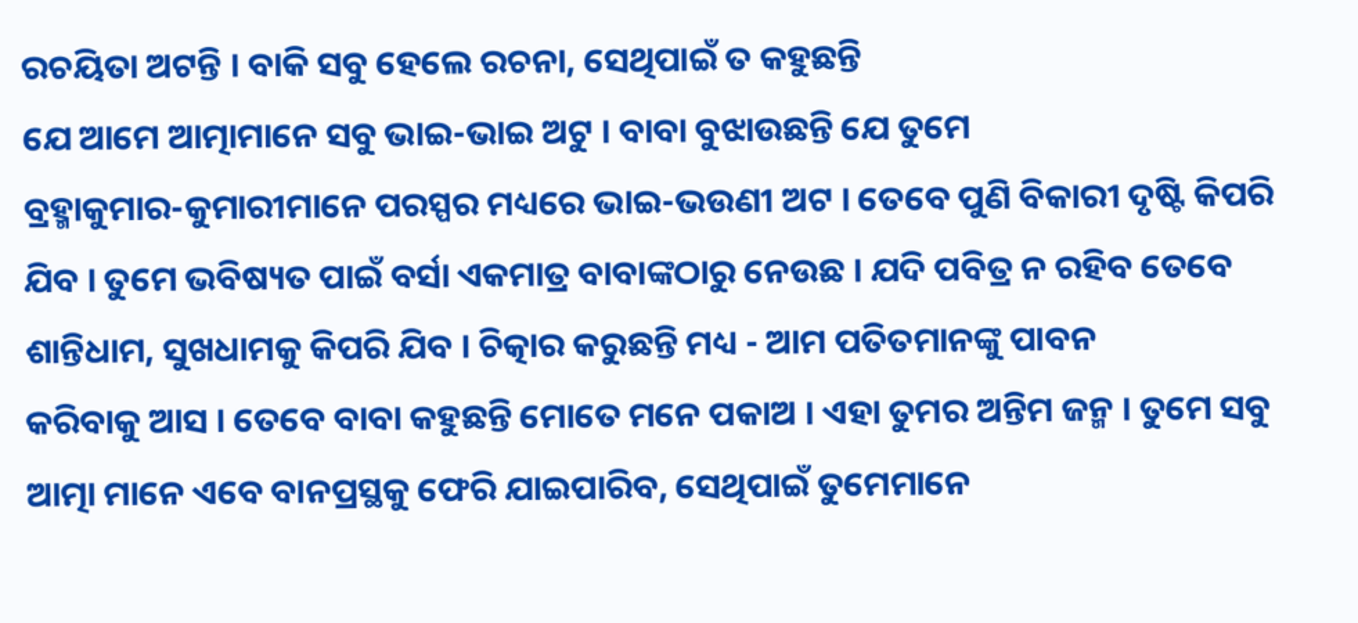ରଚୟିତା ଅଟନ୍ତି । ବାକି ସବୁ ହେଲେ ରଚନା, ସେଥିପାଇଁ ତ କହୁଛନ୍ତି
ଯେ ଆମେ ଆତ୍ମାମାନେ ସବୁ ଭାଇ-ଭାଇ ଅଟୁ । ବାବା ବୁଝାଉଛନ୍ତି ଯେ ତୁମେ
ବ୍ରହ୍ମାକୁମାର-କୁମାରୀମାନେ ପରସ୍ପର ମଧ୍ୟରେ ଭାଇ-ଭଉଣୀ ଅଟ । ତେବେ ପୁଣି ବିକାରୀ ଦୃଷ୍ଟି କିପରି
ଯିବ । ତୁମେ ଭବିଷ୍ୟତ ପାଇଁ ବର୍ସା ଏକମାତ୍ର ବାବାଙ୍କଠାରୁ ନେଉଛ । ଯଦି ପବିତ୍ର ନ ରହିବ ତେବେ
ଶାନ୍ତିଧାମ, ସୁଖଧାମକୁ କିପରି ଯିବ । ଚିତ୍କାର କରୁଛନ୍ତି ମଧ୍ୟ - ଆମ ପତିତମାନଙ୍କୁ ପାବନ
କରିବାକୁ ଆସ । ତେବେ ବାବା କହୁଛନ୍ତି ମୋତେ ମନେ ପକାଅ । ଏହା ତୁମର ଅନ୍ତିମ ଜନ୍ମ । ତୁମେ ସବୁ
ଆତ୍ମା ମାନେ ଏବେ ବାନପ୍ରସ୍ଥକୁ ଫେରି ଯାଇପାରିବ, ସେଥିପାଇଁ ତୁମେମାନେ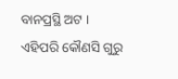ବାନପ୍ରସ୍ଥି ଅଟ ।
ଏହିପରି କୌଣସି ଗୁରୁ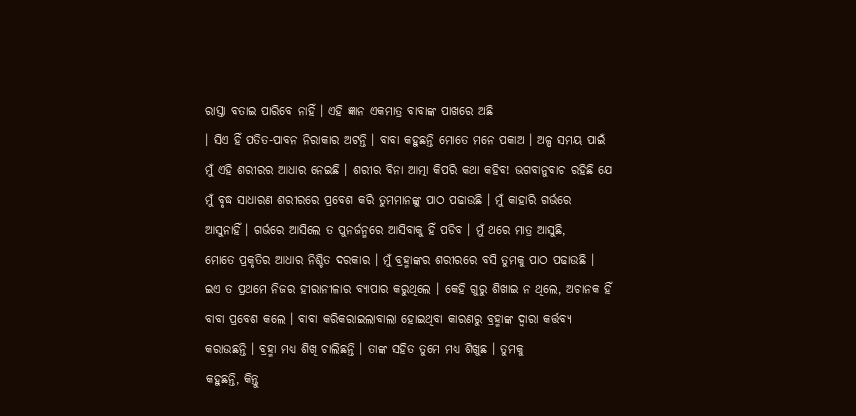ରାସ୍ତା ବତାଇ ପାରିବେ ନାହିଁ । ଏହି ଜ୍ଞାନ ଏକମାତ୍ର ବାବାଙ୍କ ପାଖରେ ଅଛି
। ସିଏ ହିଁ ପତିତ-ପାବନ ନିରାକାର ଅଟନ୍ତି । ବାବା କହୁଛନ୍ତି ମୋତେ ମନେ ପକାଅ । ଅଳ୍ପ ସମୟ ପାଇଁ
ମୁଁ ଏହି ଶରୀରର ଆଧାର ନେଇଛି । ଶରୀର ବିନା ଆତ୍ମା କିପରି କଥା କହିବ! ଭଗବାନୁବାଚ ରହିଛି ଯେ
ମୁଁ ବୃଦ୍ଧ ସାଧାରଣ ଶରୀରରେ ପ୍ରବେଶ କରି ତୁମମାନଙ୍କୁ ପାଠ ପଢାଉଛି । ମୁଁ କାହାରି ଗର୍ଭରେ
ଆସୁନାହିଁ । ଗର୍ଭରେ ଆସିଲେ ତ ପୁନର୍ଜନ୍ମରେ ଆସିବାକୁ ହିଁ ପଡିବ । ମୁଁ ଥରେ ମାତ୍ର ଆସୁଛି,
ମୋତେ ପ୍ରକୃତିର ଆଧାର ନିଶ୍ଚିତ ଦରକାର । ମୁଁ ବ୍ରହ୍ମାଙ୍କର ଶରୀରରେ ବସି ତୁମକୁ ପାଠ ପଢାଉଛି ।
ଇଏ ତ ପ୍ରଥମେ ନିଜର ହୀରାନୀଳାର ବ୍ୟାପାର କରୁଥିଲେ । କେହି ଗୁରୁ ଶିଖାଇ ନ ଥିଲେ, ଅଚାନକ ହିଁ
ବାବା ପ୍ରବେଶ କଲେ । ବାବା କରିକରାଇଲାବାଲା ହୋଇଥିବା କାରଣରୁ ବ୍ରହ୍ମାଙ୍କ ଦ୍ୱାରା କର୍ତ୍ତବ୍ୟ
କରାଉଛନ୍ତି । ବ୍ରହ୍ମା ମଧ୍ୟ ଶିଖି ଚାଲିଛନ୍ତି । ତାଙ୍କ ସହିତ ତୁମେ ମଧ୍ୟ ଶିଖୁଛ । ତୁମକୁ
କହୁଛନ୍ତି, କିନ୍ତୁ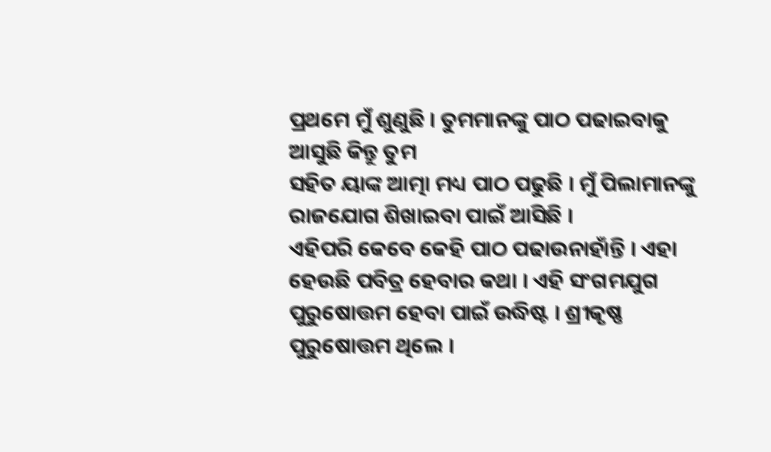ପ୍ରଥମେ ମୁଁ ଶୁଣୁଛି । ତୁମମାନଙ୍କୁ ପାଠ ପଢାଇବାକୁ ଆସୁଛି କିନ୍ତୁ ତୁମ
ସହିତ ୟାଙ୍କ ଆତ୍ମା ମଧ୍ୟ ପାଠ ପଢୁଛି । ମୁଁ ପିଲାମାନଙ୍କୁ ରାଜଯୋଗ ଶିଖାଇବା ପାଇଁ ଆସିଛି ।
ଏହିପରି କେବେ କେହି ପାଠ ପଢାଉନାହାଁନ୍ତି । ଏହା ହେଉଛି ପବିତ୍ର ହେବାର କଥା । ଏହି ସଂଗମଯୁଗ
ପୁରୁଷୋତ୍ତମ ହେବା ପାଇଁ ଉଦ୍ଧିଷ୍ଟ । ଶ୍ରୀକୃଷ୍ଣ ପୁରୁଷୋତ୍ତମ ଥିଲେ ।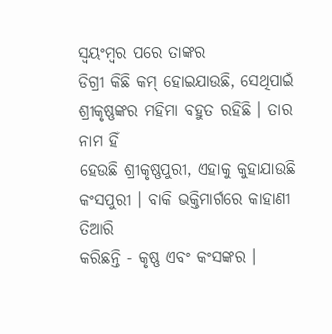ସ୍ୱୟଂମ୍ବର ପରେ ତାଙ୍କର
ଡିଗ୍ରୀ କିଛି କମ୍ ହୋଇଯାଉଛି, ସେଥିପାଇଁ ଶ୍ରୀକୃଷ୍ଣଙ୍କର ମହିମା ବହୁତ ରହିଛି । ତାର ନାମ ହିଁ
ହେଉଛି ଶ୍ରୀକୃଷ୍ଣପୁରୀ, ଏହାକୁ କୁହାଯାଉଛି କଂସପୁରୀ । ବାକି ଭକ୍ତିମାର୍ଗରେ କାହାଣୀ ତିଆରି
କରିଛନ୍ତି - କୃଷ୍ଣ ଏବଂ କଂସଙ୍କର ।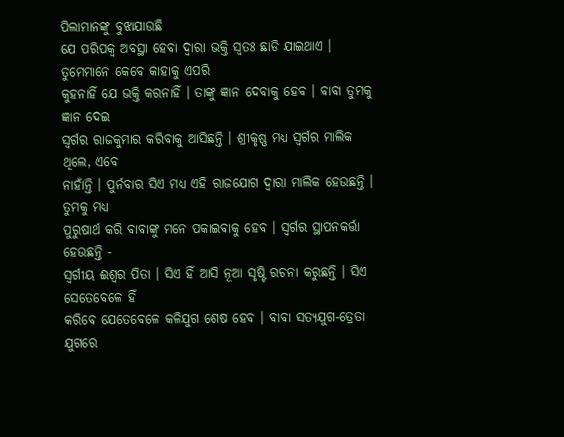ପିଲାମାନଙ୍କୁ ବୁଝାଯାଉଛି
ଯେ ପରିପକ୍ୱ ଅବସ୍ଥା ହେବା ଦ୍ୱାରା ଭକ୍ତି ସ୍ୱତଃ ଛାଡି ଯାଇଥାଏ । ତୁମେମାନେ କେବେ କାହାକୁ ଏପରି
କୁହନାହିଁ ଯେ ଭକ୍ତି କରନାହିଁ । ତାଙ୍କୁ ଜ୍ଞାନ ଦେବାକୁ ହେବ । ବାବା ତୁମକୁ ଜ୍ଞାନ ଦେଇ
ସ୍ୱର୍ଗର ରାଜକୁମାର କରିବାକୁ ଆସିଛନ୍ତି । ଶ୍ରୀକୃଷ୍ଣ ମଧ୍ୟ ସ୍ୱର୍ଗର ମାଲିକ ଥିଲେ, ଏବେ
ନାହାଁନ୍ତି । ପୁର୍ନବାର ସିଏ ମଧ୍ୟ ଏହି ରାଜଯୋଗ ଦ୍ୱାରା ମାଲିକ ହେଉଛନ୍ତି । ତୁମକୁ ମଧ୍ୟ
ପୁରୁଷାର୍ଥ କରି ବାବାଙ୍କୁ ମନେ ପକାଇବାକୁ ହେବ । ସ୍ୱର୍ଗର ସ୍ଥାପନକର୍ତ୍ତା ହେଉଛନ୍ତି -
ସ୍ୱର୍ଗୀୟ ଈଶ୍ୱର ପିତା । ସିଏ ହିଁ ଆସି ନୂଆ ସୃଷ୍ଟି ରଚନା କରୁଛନ୍ତି । ସିଏ ସେତେବେଳେ ହିଁ
କରିବେ ଯେତେବେଳେ କଳିଯୁଗ ଶେଷ ହେବ । ବାବା ସତ୍ୟଯୁଗ-ତ୍ରେତା ଯୁଗରେ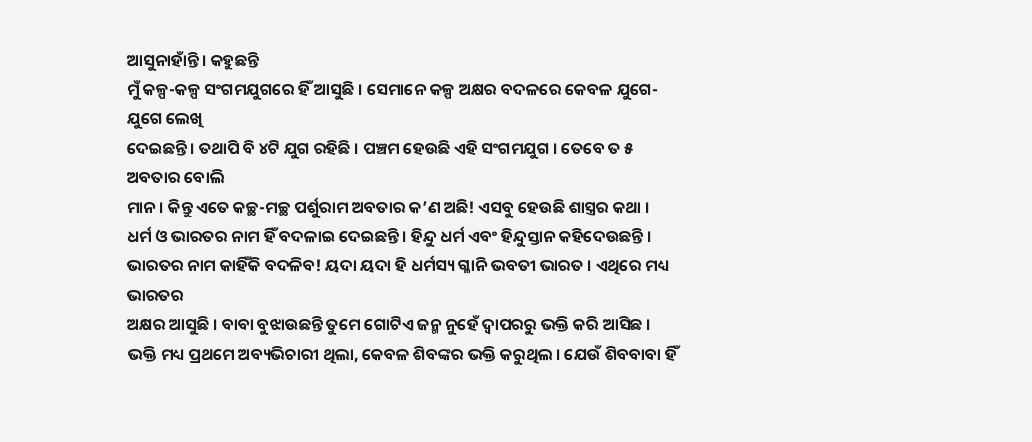ଆସୁନାହାଁନ୍ତି । କହୁଛନ୍ତି
ମୁଁ କଳ୍ପ-କଳ୍ପ ସଂଗମଯୁଗରେ ହିଁ ଆସୁଛି । ସେମାନେ କଳ୍ପ ଅକ୍ଷର ବଦଳରେ କେବଳ ଯୁଗେ-ଯୁଗେ ଲେଖି
ଦେଇଛନ୍ତି । ତଥାପି ବି ୪ଟି ଯୁଗ ରହିଛି । ପଞ୍ଚମ ହେଉଛି ଏହି ସଂଗମଯୁଗ । ତେବେ ତ ୫ ଅବତାର ବୋଲି
ମାନ । କିନ୍ତୁ ଏତେ କଚ୍ଛ-ମଚ୍ଛ ପର୍ଶୁରାମ ଅବତାର କ’ଣ ଅଛି! ଏସବୁ ହେଉଛି ଶାସ୍ତ୍ରର କଥା ।
ଧର୍ମ ଓ ଭାରତର ନାମ ହିଁ ବଦଳାଇ ଦେଇଛନ୍ତି । ହିନ୍ଦୁ ଧର୍ମ ଏବଂ ହିନ୍ଦୁସ୍ତାନ କହିଦେଉଛନ୍ତି ।
ଭାରତର ନାମ କାହିଁକି ବଦଳିବ! ୟଦା ୟଦା ହି ଧର୍ମସ୍ୟ ଗ୍ଳାନି ଭବତୀ ଭାରତ । ଏଥିରେ ମଧ୍ୟ ଭାରତର
ଅକ୍ଷର ଆସୁଛି । ବାବା ବୁଝାଉଛନ୍ତି ତୁମେ ଗୋଟିଏ ଜନ୍ମ ନୁହେଁ ଦ୍ୱାପରରୁ ଭକ୍ତି କରି ଆସିଛ ।
ଭକ୍ତି ମଧ୍ୟ ପ୍ରଥମେ ଅବ୍ୟଭିଚାରୀ ଥିଲା, କେବଳ ଶିବଙ୍କର ଭକ୍ତି କରୁଥିଲ । ଯେଉଁ ଶିବବାବା ହିଁ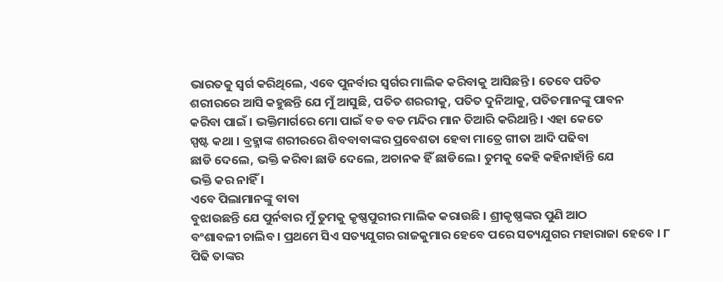ଭାରତକୁ ସ୍ୱର୍ଗ କରିଥିଲେ, ଏବେ ପୁନର୍ବାର ସ୍ୱର୍ଗର ମାଲିକ କରିବାକୁ ଆସିଛନ୍ତି । ତେବେ ପତିତ
ଶରୀରରେ ଆସି କହୁଛନ୍ତି ଯେ ମୁଁ ଆସୁଛି, ପତିତ ଶରରୀକୁ, ପତିତ ଦୁନିଆକୁ, ପତିତମାନଙ୍କୁ ପାବନ
କରିବା ପାଇଁ । ଭକ୍ତିମାର୍ଗରେ ମୋ ପାଇଁ ବଡ ବଡ ମନ୍ଦିର ମାନ ତିଆରି କରିଥାନ୍ତି । ଏହା କେତେ
ସ୍ପଷ୍ଟ କଥା । ବ୍ରହ୍ମାଙ୍କ ଶରୀରରେ ଶିବବାବାଙ୍କର ପ୍ରବେଶତା ହେବା ମାତ୍ରେ ଗୀତା ଆଦି ପଢିବା
ଛାଡି ଦେଲେ, ଭକ୍ତି କରିବା ଛାଡି ଦେଲେ, ଅଚାନକ ହିଁ ଛାଡିଲେ । ତୁମକୁ କେହି କହିନାହାଁନ୍ତି ଯେ
ଭକ୍ତି କର ନାହିଁ ।
ଏବେ ପିଲାମାନଙ୍କୁ ବାବା
ବୁଝାଉଛନ୍ତି ଯେ ପୁର୍ନବାର ମୁଁ ତୁମକୁ କୃଷ୍ଣପୁରୀର ମାଲିକ କରାଉଛି । ଶ୍ରୀକୃଷ୍ଣଙ୍କର ପୁଣି ଆଠ
ବଂଶାବଳୀ ଚାଲିବ । ପ୍ରଥମେ ସିଏ ସତ୍ୟଯୁଗର ରାଜକୁମାର ହେବେ ପରେ ସତ୍ୟଯୁଗର ମହାରାଜା ହେବେ । ୮
ପିଢି ତାଙ୍କର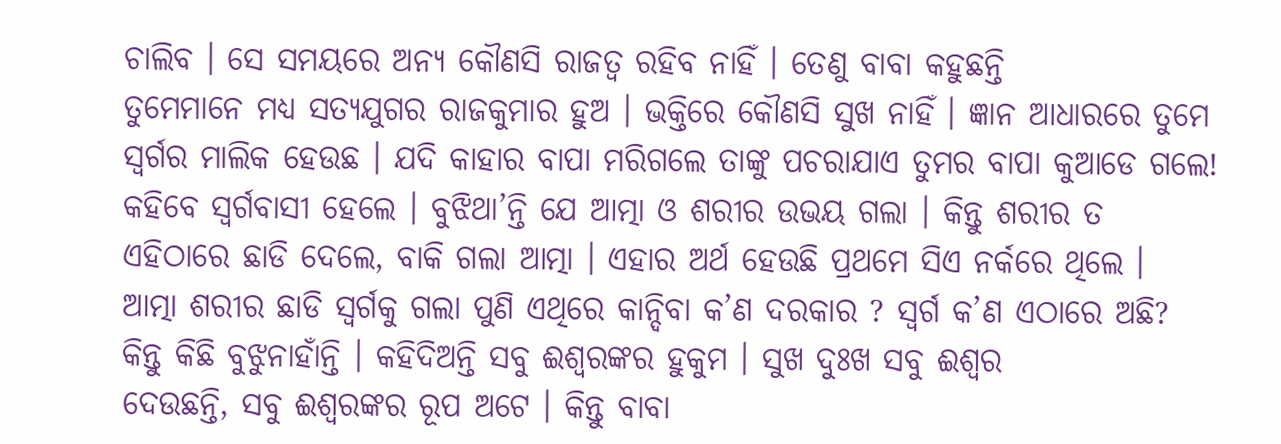ଚାଲିବ । ସେ ସମୟରେ ଅନ୍ୟ କୌଣସି ରାଜତ୍ୱ ରହିବ ନାହିଁ । ତେଣୁ ବାବା କହୁଛନ୍ତି
ତୁମେମାନେ ମଧ୍ୟ ସତ୍ୟଯୁଗର ରାଜକୁମାର ହୁଅ । ଭକ୍ତିରେ କୌଣସି ସୁଖ ନାହିଁ । ଜ୍ଞାନ ଆଧାରରେ ତୁମେ
ସ୍ୱର୍ଗର ମାଲିକ ହେଉଛ । ଯଦି କାହାର ବାପା ମରିଗଲେ ତାଙ୍କୁ ପଚରାଯାଏ ତୁମର ବାପା କୁଆଡେ ଗଲେ!
କହିବେ ସ୍ୱର୍ଗବାସୀ ହେଲେ । ବୁଝିଥା’ନ୍ତି ଯେ ଆତ୍ମା ଓ ଶରୀର ଉଭୟ ଗଲା । କିନ୍ତୁ ଶରୀର ତ
ଏହିଠାରେ ଛାଡି ଦେଲେ, ବାକି ଗଲା ଆତ୍ମା । ଏହାର ଅର୍ଥ ହେଉଛି ପ୍ରଥମେ ସିଏ ନର୍କରେ ଥିଲେ ।
ଆତ୍ମା ଶରୀର ଛାଡି ସ୍ୱର୍ଗକୁ ଗଲା ପୁଣି ଏଥିରେ କାନ୍ଦିବା କ’ଣ ଦରକାର ? ସ୍ୱର୍ଗ କ’ଣ ଏଠାରେ ଅଛି?
କିନ୍ତୁ କିଛି ବୁଝୁନାହାଁନ୍ତି । କହିଦିଅନ୍ତି ସବୁ ଈଶ୍ୱରଙ୍କର ହୁକୁମ । ସୁଖ ଦୁଃଖ ସବୁ ଈଶ୍ୱର
ଦେଉଛନ୍ତି, ସବୁ ଈଶ୍ୱରଙ୍କର ରୂପ ଅଟେ । କିନ୍ତୁ ବାବା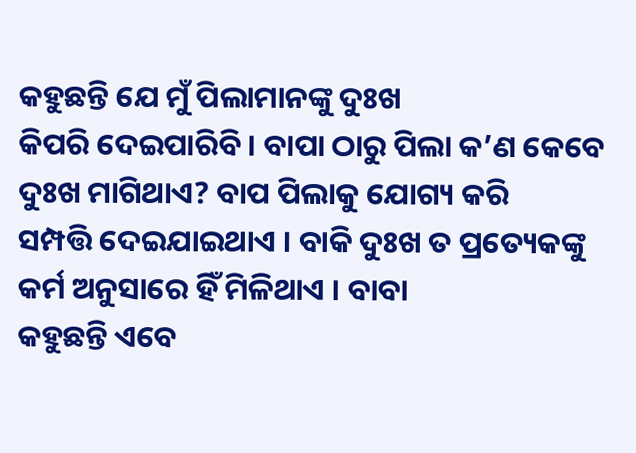କହୁଛନ୍ତି ଯେ ମୁଁ ପିଲାମାନଙ୍କୁ ଦୁଃଖ
କିପରି ଦେଇପାରିବି । ବାପା ଠାରୁ ପିଲା କ’ଣ କେବେ ଦୁଃଖ ମାଗିଥାଏ? ବାପ ପିଲାକୁ ଯୋଗ୍ୟ କରି
ସମ୍ପତ୍ତି ଦେଇଯାଇଥାଏ । ବାକି ଦୁଃଖ ତ ପ୍ରତ୍ୟେକଙ୍କୁ କର୍ମ ଅନୁସାରେ ହିଁ ମିଳିଥାଏ । ବାବା
କହୁଛନ୍ତି ଏବେ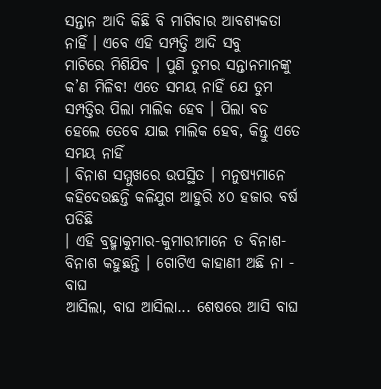ସନ୍ତାନ ଆଦି କିଛି ବି ମାଗିବାର ଆବଶ୍ୟକତା ନାହିଁ । ଏବେ ଏହି ସମ୍ପତ୍ତି ଆଦି ସବୁ
ମାଟିରେ ମିଶିଯିବ । ପୁଣି ତୁମର ସନ୍ତାନମାନଙ୍କୁ କ’ଣ ମିଳିବ! ଏତେ ସମୟ ନାହିଁ ଯେ ତୁମ
ସମ୍ପତ୍ତିର ପିଲା ମାଲିକ ହେବ । ପିଲା ବଡ ହେଲେ ତେବେ ଯାଇ ମାଲିକ ହେବ, କିନ୍ତୁ ଏତେ ସମୟ ନାହିଁ
। ବିନାଶ ସମ୍ମୁଖରେ ଉପସ୍ଥିତ । ମନୁଷ୍ୟମାନେ କହିଦେଉଛନ୍ତି କଳିଯୁଗ ଆହୁରି ୪୦ ହଜାର ବର୍ଷ ପଡିଛି
। ଏହି ବ୍ରହ୍ମାକୁମାର-କୁମାରୀମାନେ ତ ବିନାଶ-ବିନାଶ କହୁଛନ୍ତି । ଗୋଟିଏ କାହାଣୀ ଅଛି ନା - ବାଘ
ଆସିଲା, ବାଘ ଆସିଲା... ଶେଷରେ ଆସି ବାଘ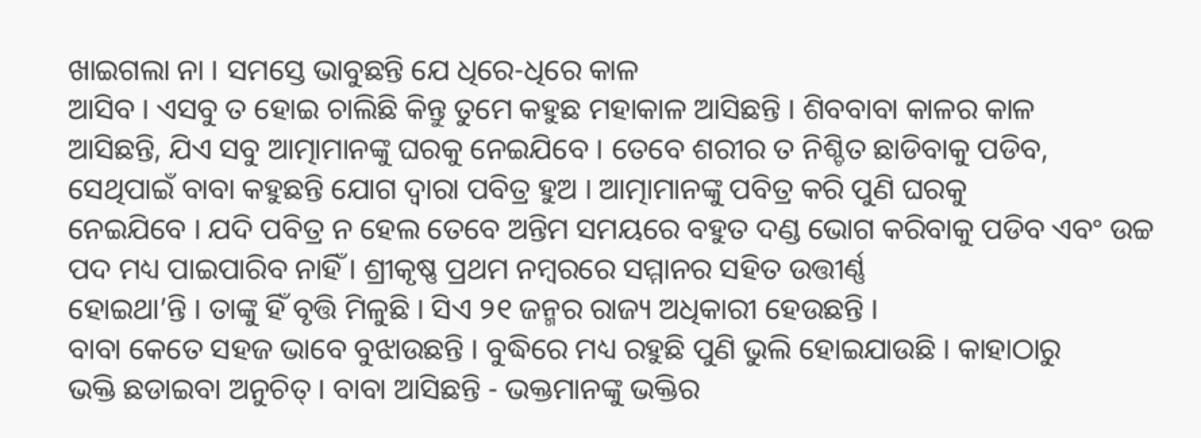ଖାଇଗଲା ନା । ସମସ୍ତେ ଭାବୁଛନ୍ତି ଯେ ଧିରେ-ଧିରେ କାଳ
ଆସିବ । ଏସବୁ ତ ହୋଇ ଚାଲିଛି କିନ୍ତୁ ତୁମେ କହୁଛ ମହାକାଳ ଆସିଛନ୍ତି । ଶିବବାବା କାଳର କାଳ
ଆସିଛନ୍ତି, ଯିଏ ସବୁ ଆତ୍ମାମାନଙ୍କୁ ଘରକୁ ନେଇଯିବେ । ତେବେ ଶରୀର ତ ନିଶ୍ଚିତ ଛାଡିବାକୁ ପଡିବ,
ସେଥିପାଇଁ ବାବା କହୁଛନ୍ତି ଯୋଗ ଦ୍ୱାରା ପବିତ୍ର ହୁଅ । ଆତ୍ମାମାନଙ୍କୁ ପବିତ୍ର କରି ପୁଣି ଘରକୁ
ନେଇଯିବେ । ଯଦି ପବିତ୍ର ନ ହେଲ ତେବେ ଅନ୍ତିମ ସମୟରେ ବହୁତ ଦଣ୍ଡ ଭୋଗ କରିବାକୁ ପଡିବ ଏବଂ ଉଚ୍ଚ
ପଦ ମଧ୍ୟ ପାଇପାରିବ ନାହିଁ । ଶ୍ରୀକୃଷ୍ଣ ପ୍ରଥମ ନମ୍ବରରେ ସମ୍ମାନର ସହିତ ଉତ୍ତୀର୍ଣ୍ଣ
ହୋଇଥା’ନ୍ତି । ତାଙ୍କୁ ହିଁ ବୃତ୍ତି ମିଳୁଛି । ସିଏ ୨୧ ଜନ୍ମର ରାଜ୍ୟ ଅଧିକାରୀ ହେଉଛନ୍ତି ।
ବାବା କେତେ ସହଜ ଭାବେ ବୁଝାଉଛନ୍ତି । ବୁଦ୍ଧିରେ ମଧ୍ୟ ରହୁଛି ପୁଣି ଭୁଲି ହୋଇଯାଉଛି । କାହାଠାରୁ
ଭକ୍ତି ଛଡାଇବା ଅନୁଚିତ୍ । ବାବା ଆସିଛନ୍ତି - ଭକ୍ତମାନଙ୍କୁ ଭକ୍ତିର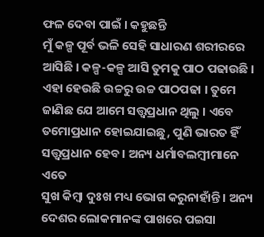ଫଳ ଦେବା ପାଇଁ । କହୁଛନ୍ତି
ମୁଁ କଳ୍ପ ପୂର୍ବ ଭଳି ସେହି ସାଧାରଣ ଶରୀରରେ ଆସିଛି । କଳ୍ପ-କଳ୍ପ ଆସି ତୁମକୁ ପାଠ ପଢାଉଛି ।
ଏହା ହେଉଛି ଉଚ୍ଚରୁ ଉଚ୍ଚ ପାଠପଢା । ତୁମେ ଜାଣିଛ ଯେ ଆମେ ସତ୍ତ୍ୱପ୍ରଧାନ ଥିଲୁ । ଏବେ
ତମୋପ୍ରଧାନ ହୋଇଯାଇଛୁ, ପୁଣି ଭାରତ ହିଁ ସତ୍ତ୍ୱପ୍ରଧାନ ହେବ । ଅନ୍ୟ ଧର୍ମାବଲମ୍ବୀମାନେ ଏତେ
ସୁଖ କିମ୍ବା ଦୁଃଖ ମଧ୍ୟ ଭୋଗ କରୁନାହାଁନ୍ତି । ଅନ୍ୟ ଦେଶର ଲୋକମାନଙ୍କ ପାଖରେ ପଇସା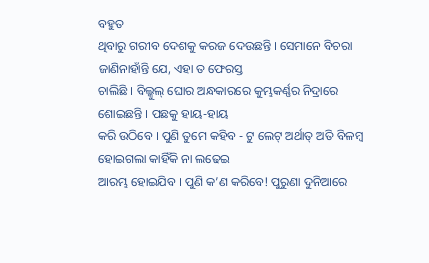ବହୁତ
ଥିବାରୁ ଗରୀବ ଦେଶକୁ କରଜ ଦେଉଛନ୍ତି । ସେମାନେ ବିଚରା ଜାଣିନାହାଁନ୍ତି ଯେ, ଏହା ତ ଫେରସ୍ତ
ଚାଲିଛି । ବିଲ୍କୁଲ୍ ଘୋର ଅନ୍ଧକାରରେ କୁମ୍ଭକର୍ଣ୍ଣର ନିଦ୍ରାରେ ଶୋଇଛନ୍ତି । ପଛକୁ ହାୟ-ହାୟ
କରି ଉଠିବେ । ପୁଣି ତୁମେ କହିବ - ଟୁ ଲେଟ୍ ଅର୍ଥାତ୍ ଅତି ବିଳମ୍ବ ହୋଇଗଲା କାହିଁକି ନା ଲଢେଇ
ଆରମ୍ଭ ହୋଇଯିବ । ପୁଣି କ’ଣ କରିବେ! ପୁରୁଣା ଦୁନିଆରେ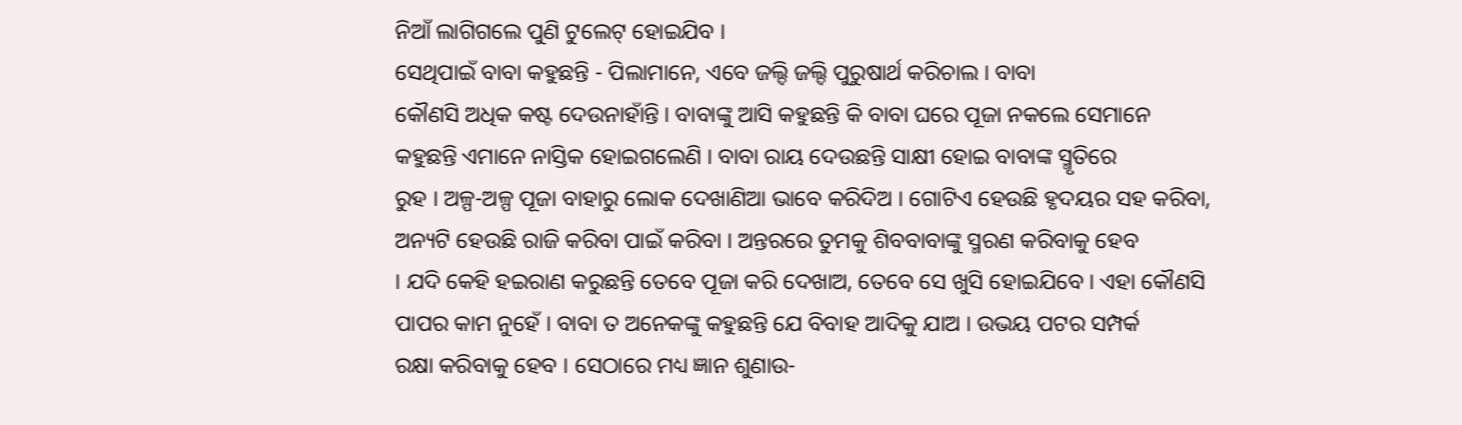ନିଆଁ ଲାଗିଗଲେ ପୁଣି ଟୁଲେଟ୍ ହୋଇଯିବ ।
ସେଥିପାଇଁ ବାବା କହୁଛନ୍ତି - ପିଲାମାନେ, ଏବେ ଜଲ୍ଦି ଜଲ୍ଦି ପୁରୁଷାର୍ଥ କରିଚାଲ । ବାବା
କୌଣସି ଅଧିକ କଷ୍ଟ ଦେଉନାହାଁନ୍ତି । ବାବାଙ୍କୁ ଆସି କହୁଛନ୍ତି କି ବାବା ଘରେ ପୂଜା ନକଲେ ସେମାନେ
କହୁଛନ୍ତି ଏମାନେ ନାସ୍ତିକ ହୋଇଗଲେଣି । ବାବା ରାୟ ଦେଉଛନ୍ତି ସାକ୍ଷୀ ହୋଇ ବାବାଙ୍କ ସ୍ମୃତିରେ
ରୁହ । ଅଳ୍ପ-ଅଳ୍ପ ପୂଜା ବାହାରୁ ଲୋକ ଦେଖାଣିଆ ଭାବେ କରିଦିଅ । ଗୋଟିଏ ହେଉଛି ହୃଦୟର ସହ କରିବା,
ଅନ୍ୟଟି ହେଉଛି ରାଜି କରିବା ପାଇଁ କରିବା । ଅନ୍ତରରେ ତୁମକୁ ଶିବବାବାଙ୍କୁ ସ୍ମରଣ କରିବାକୁ ହେବ
। ଯଦି କେହି ହଇରାଣ କରୁଛନ୍ତି ତେବେ ପୂଜା କରି ଦେଖାଅ, ତେବେ ସେ ଖୁସି ହୋଇଯିବେ । ଏହା କୌଣସି
ପାପର କାମ ନୁହେଁ । ବାବା ତ ଅନେକଙ୍କୁ କହୁଛନ୍ତି ଯେ ବିବାହ ଆଦିକୁ ଯାଅ । ଉଭୟ ପଟର ସମ୍ପର୍କ
ରକ୍ଷା କରିବାକୁ ହେବ । ସେଠାରେ ମଧ୍ୟ ଜ୍ଞାନ ଶୁଣାଉ-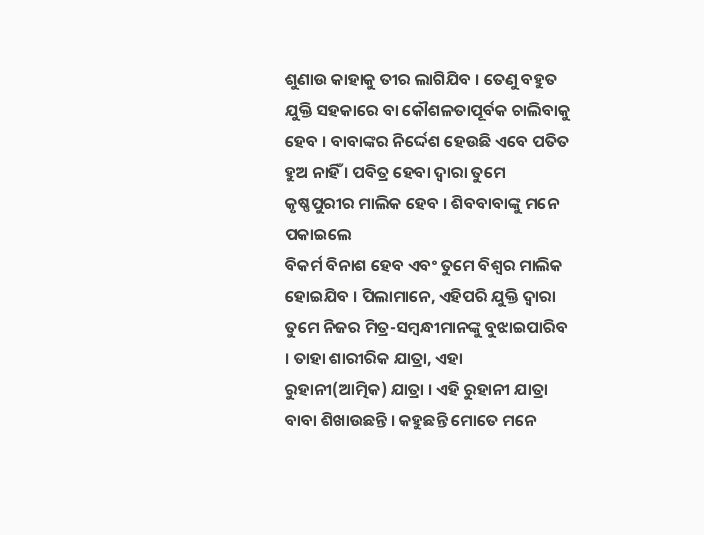ଶୁଣାଉ କାହାକୁ ତୀର ଲାଗିଯିବ । ତେଣୁ ବହୁତ
ଯୁକ୍ତି ସହକାରେ ବା କୌଶଳତାପୂର୍ବକ ଚାଲିବାକୁ ହେବ । ବାବାଙ୍କର ନିର୍ଦ୍ଦେଶ ହେଉଛି ଏବେ ପତିତ
ହୁଅ ନାହିଁ । ପବିତ୍ର ହେବା ଦ୍ୱାରା ତୁମେ କୃଷ୍ଣପୁରୀର ମାଲିକ ହେବ । ଶିବବାବାଙ୍କୁ ମନେ ପକାଇଲେ
ବିକର୍ମ ବିନାଶ ହେବ ଏବଂ ତୁମେ ବିଶ୍ୱର ମାଲିକ ହୋଇଯିବ । ପିଲାମାନେ, ଏହିପରି ଯୁକ୍ତି ଦ୍ୱାରା
ତୁମେ ନିଜର ମିତ୍ର-ସମ୍ବନ୍ଧୀମାନଙ୍କୁ ବୁଝାଇପାରିବ । ତାହା ଶାରୀରିକ ଯାତ୍ରା, ଏହା
ରୁହାନୀ(ଆତ୍ମିକ) ଯାତ୍ରା । ଏହି ରୁହାନୀ ଯାତ୍ରା ବାବା ଶିଖାଉଛନ୍ତି । କହୁଛନ୍ତି ମୋତେ ମନେ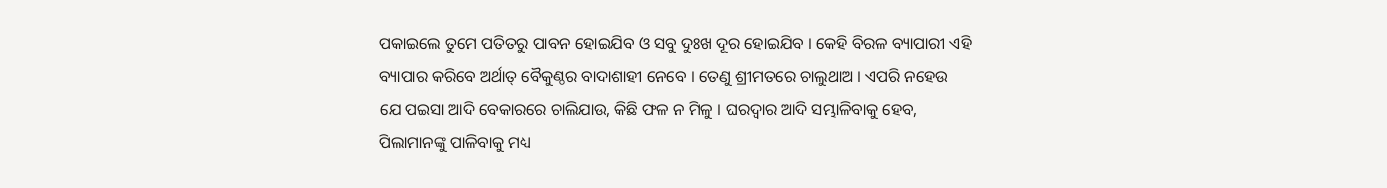ପକାଇଲେ ତୁମେ ପତିତରୁ ପାବନ ହୋଇଯିବ ଓ ସବୁ ଦୁଃଖ ଦୂର ହୋଇଯିବ । କେହି ବିରଳ ବ୍ୟାପାରୀ ଏହି
ବ୍ୟାପାର କରିବେ ଅର୍ଥାତ୍ ବୈକୁଣ୍ଠର ବାଦାଶାହୀ ନେବେ । ତେଣୁ ଶ୍ରୀମତରେ ଚାଲୁଥାଅ । ଏପରି ନହେଉ
ଯେ ପଇସା ଆଦି ବେକାରରେ ଚାଲିଯାଉ, କିଛି ଫଳ ନ ମିଳୁ । ଘରଦ୍ୱାର ଆଦି ସମ୍ଭାଳିବାକୁ ହେବ,
ପିଲାମାନଙ୍କୁ ପାଳିବାକୁ ମଧ୍ୟ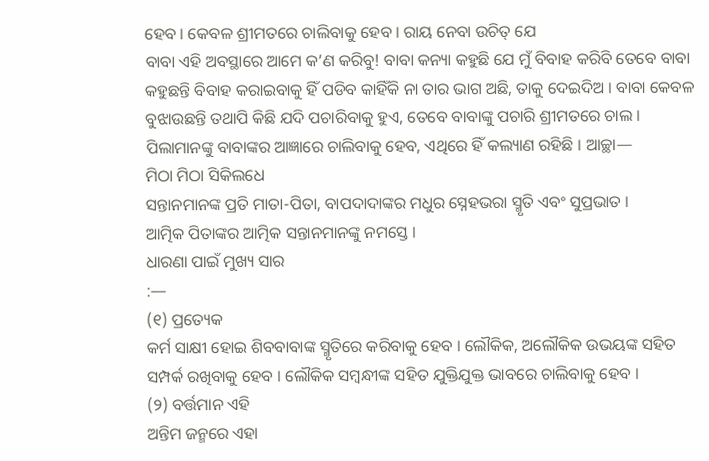ହେବ । କେବଳ ଶ୍ରୀମତରେ ଚାଲିବାକୁ ହେବ । ରାୟ ନେବା ଉଚିତ୍ ଯେ
ବାବା ଏହି ଅବସ୍ଥାରେ ଆମେ କ’ଣ କରିବୁ! ବାବା କନ୍ୟା କହୁଛି ଯେ ମୁଁ ବିବାହ କରିବି ତେବେ ବାବା
କହୁଛନ୍ତି ବିବାହ କରାଇବାକୁ ହିଁ ପଡିବ କାହିଁକି ନା ତାର ଭାଗ ଅଛି, ତାକୁ ଦେଇଦିଅ । ବାବା କେବଳ
ବୁଝାଉଛନ୍ତି ତଥାପି କିଛି ଯଦି ପଚାରିବାକୁ ହୁଏ, ତେବେ ବାବାଙ୍କୁ ପଚାରି ଶ୍ରୀମତରେ ଚାଲ ।
ପିଲାମାନଙ୍କୁ ବାବାଙ୍କର ଆଜ୍ଞାରେ ଚାଲିବାକୁ ହେବ, ଏଥିରେ ହିଁ କଲ୍ୟାଣ ରହିଛି । ଆଚ୍ଛା—
ମିଠା ମିଠା ସିକିଲଧେ
ସନ୍ତାନମାନଙ୍କ ପ୍ରତି ମାତା-ପିତା, ବାପଦାଦାଙ୍କର ମଧୁର ସ୍ନେହଭରା ସ୍ମୃତି ଏବଂ ସୁପ୍ରଭାତ ।
ଆତ୍ମିକ ପିତାଙ୍କର ଆତ୍ମିକ ସନ୍ତାନମାନଙ୍କୁ ନମସ୍ତେ ।
ଧାରଣା ପାଇଁ ମୁଖ୍ୟ ସାର
:—
(୧) ପ୍ରତ୍ୟେକ
କର୍ମ ସାକ୍ଷୀ ହୋଇ ଶିବବାବାଙ୍କ ସ୍ମୃତିରେ କରିବାକୁ ହେବ । ଲୌକିକ, ଅଲୌକିକ ଉଭୟଙ୍କ ସହିତ
ସମ୍ପର୍କ ରଖିବାକୁ ହେବ । ଲୌକିକ ସମ୍ବନ୍ଧୀଙ୍କ ସହିତ ଯୁକ୍ତିଯୁକ୍ତ ଭାବରେ ଚାଲିବାକୁ ହେବ ।
(୨) ବର୍ତ୍ତମାନ ଏହି
ଅନ୍ତିମ ଜନ୍ମରେ ଏହା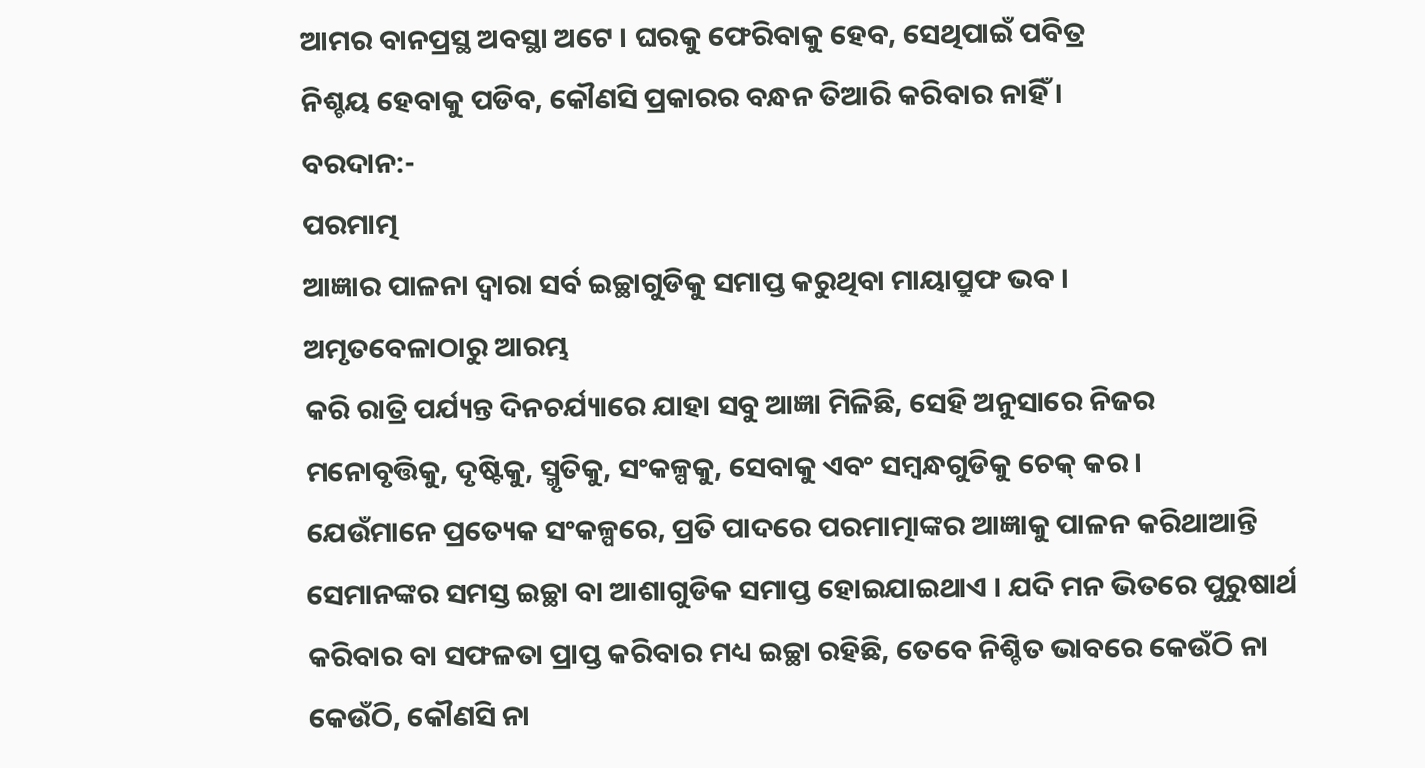ଆମର ବାନପ୍ରସ୍ଥ ଅବସ୍ଥା ଅଟେ । ଘରକୁ ଫେରିବାକୁ ହେବ, ସେଥିପାଇଁ ପବିତ୍ର
ନିଶ୍ଚୟ ହେବାକୁ ପଡିବ, କୌଣସି ପ୍ରକାରର ବନ୍ଧନ ତିଆରି କରିବାର ନାହିଁ ।
ବରଦାନ:-
ପରମାତ୍ମ
ଆଜ୍ଞାର ପାଳନା ଦ୍ୱାରା ସର୍ବ ଇଚ୍ଛାଗୁଡିକୁ ସମାପ୍ତ କରୁଥିବା ମାୟାପ୍ରୁଫ ଭବ ।
ଅମୃତବେଳାଠାରୁ ଆରମ୍ଭ
କରି ରାତ୍ରି ପର୍ଯ୍ୟନ୍ତ ଦିନଚର୍ଯ୍ୟାରେ ଯାହା ସବୁ ଆଜ୍ଞା ମିଳିଛି, ସେହି ଅନୁସାରେ ନିଜର
ମନୋବୃତ୍ତିକୁ, ଦୃଷ୍ଟିକୁ, ସ୍ମୃତିକୁ, ସଂକଳ୍ପକୁ, ସେବାକୁ ଏବଂ ସମ୍ବନ୍ଧଗୁଡିକୁ ଚେକ୍ କର ।
ଯେଉଁମାନେ ପ୍ରତ୍ୟେକ ସଂକଳ୍ପରେ, ପ୍ରତି ପାଦରେ ପରମାତ୍ମାଙ୍କର ଆଜ୍ଞାକୁ ପାଳନ କରିଥାଆନ୍ତି
ସେମାନଙ୍କର ସମସ୍ତ ଇଚ୍ଛା ବା ଆଶାଗୁଡିକ ସମାପ୍ତ ହୋଇଯାଇଥାଏ । ଯଦି ମନ ଭିତରେ ପୁରୁଷାର୍ଥ
କରିବାର ବା ସଫଳତା ପ୍ରାପ୍ତ କରିବାର ମଧ୍ୟ ଇଚ୍ଛା ରହିଛି, ତେବେ ନିଶ୍ଚିତ ଭାବରେ କେଉଁଠି ନା
କେଉଁଠି, କୌଣସି ନା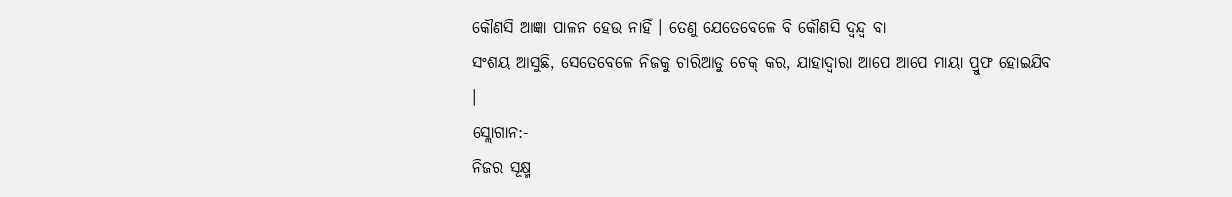କୌଣସି ଆଜ୍ଞା ପାଳନ ହେଉ ନାହିଁ । ତେଣୁ ଯେତେବେଳେ ବି କୌଣସି ଦ୍ୱନ୍ଦ୍ୱ ବା
ସଂଶୟ ଆସୁଛି, ସେତେବେଳେ ନିଜକୁ ଚାରିଆଡୁ ଚେକ୍ କର, ଯାହାଦ୍ୱାରା ଆପେ ଆପେ ମାୟା ପ୍ରୁଫ ହୋଇଯିବ
।
ସ୍ଲୋଗାନ:-
ନିଜର ସୂକ୍ଷ୍ମ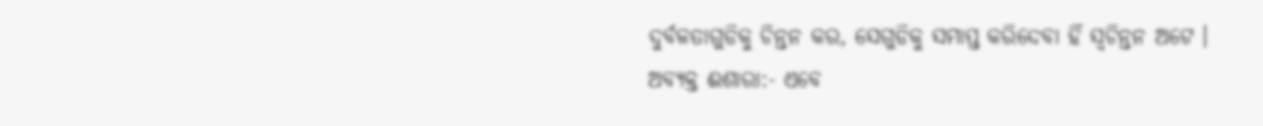ଦୁର୍ବଳତାଗୁଡିକୁ ଚିନ୍ତନ କର, ସେଗୁଡିକୁ ସମାପ୍ତ କରିଦେବା ହିଁ ସ୍ୱଚିନ୍ତନ ଅଟେ ।
ଅବ୍ୟକ୍ତ ଈଶାରା:- ଏବେ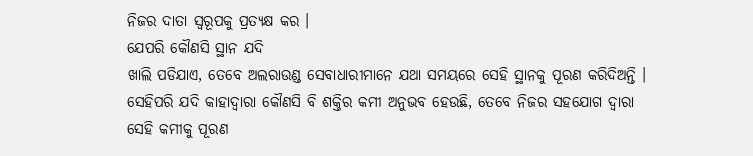ନିଜର ଦାତା ସ୍ୱରୂପକୁ ପ୍ରତ୍ୟକ୍ଷ କର ।
ଯେପରି କୌଣସି ସ୍ଥାନ ଯଦି
ଖାଲି ପଡିଯାଏ, ତେବେ ଅଲରାଉଣ୍ଡ ସେବାଧାରୀମାନେ ଯଥା ସମୟରେ ସେହି ସ୍ଥାନକୁ ପୂରଣ କରିଦିଅନ୍ତି ।
ସେହିପରି ଯଦି କାହାଦ୍ୱାରା କୌଣସି ବି ଶକ୍ତିର କମୀ ଅନୁଭବ ହେଉଛି, ତେବେ ନିଜର ସହଯୋଗ ଦ୍ୱାରା
ସେହି କମୀକୁ ପୂରଣ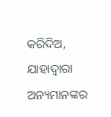କରିଦିଅ, ଯାହାଦ୍ୱାରା ଅନ୍ୟମାନଙ୍କର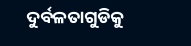ଦୁର୍ବଳତାଗୁଡିକୁ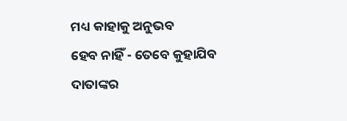ମଧ୍ୟ କାହାକୁ ଅନୁଭବ
ହେବ ନାହିଁ - ତେବେ କୁହାଯିବ ଦାତାଙ୍କର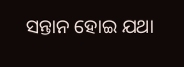ସନ୍ତାନ ହୋଇ ଯଥା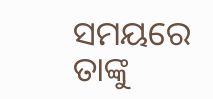ସମୟରେ ତାଙ୍କୁ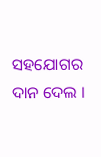ସହଯୋଗର ଦାନ ଦେଲ ।